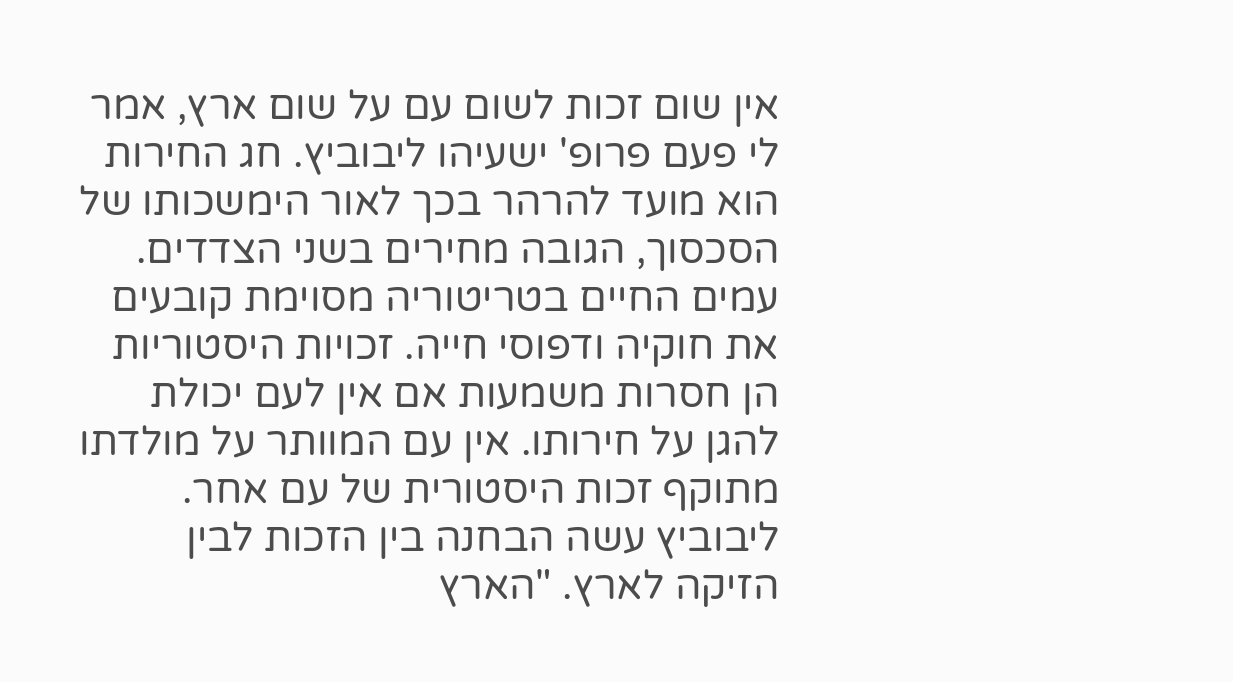אין שום זכות לשום עם על שום ארץ, אמר לי פעם פרופ' ישעיהו ליבוביץ. חג החירות הוא מועד להרהר בכך לאור הימשכותו של הסכסוך, הגובה מחירים בשני הצדדים.
עמים החיים בטריטוריה מסוימת קובעים את חוקיה ודפוסי חייה. זכויות היסטוריות הן חסרות משמעות אם אין לעם יכולת להגן על חירותו. אין עם המוותר על מולדתו מתוקף זכות היסטורית של עם אחר.
ליבוביץ עשה הבחנה בין הזכות לבין הזיקה לארץ. "הארץ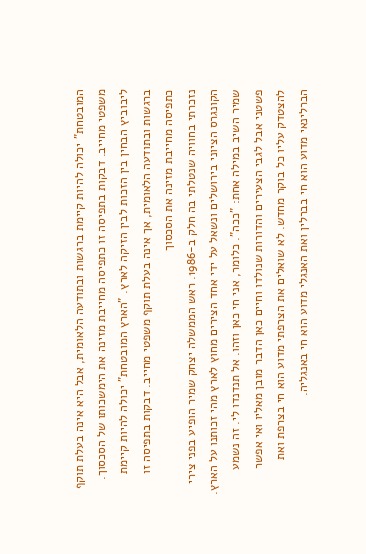המובטחת" יכולה להיות קיימת ברגשות ובתודעה הלאומית, אבל היא אינה בעלת תוקף משפטי מחייב. דבקות בתפיסה זו כתפיסה מחייבת מזינה את הימשכותו של הסכסוך.
ליבוביץ הבחין בין הזכות לבין הזיקה לארץ. "הארץ המובטחת" יכולה להיות קיימת ברגשות ובתודעה הלאומית, אך אינה בעלת תוקף משפטי מחייב. דבקות בתפיסה זו כתפיסה מחייבת מזינה את הסכסוך
נזכרתי בחוויה שנטלתי בה חלק ב-1986. ראש הממשלה יצחק שמיר הופיע בפני צירי הקונגרס הציוני בירושלים ונשאל על ידי אחד הצירים מחוץ לארץ מהי זכותנו על הארץ. שמיר השיב במילה אחת: "ככה". כלומר, אני חי כאן וזהו. אל תנדנדו לי. זה נשמע פשטני אבל לגבי הצעירים והדורות שנולדו וחיים כאן הדבר מובן מאליו ואי אפשר להצטדק עליו כל בוקר מחדש. לא שואלים את הצרפתי מדוע הוא חי בצרפת ואת הברלינאי מדוע הוא חי בברלין ואת האנגלי מדוע הוא חי באנגליה.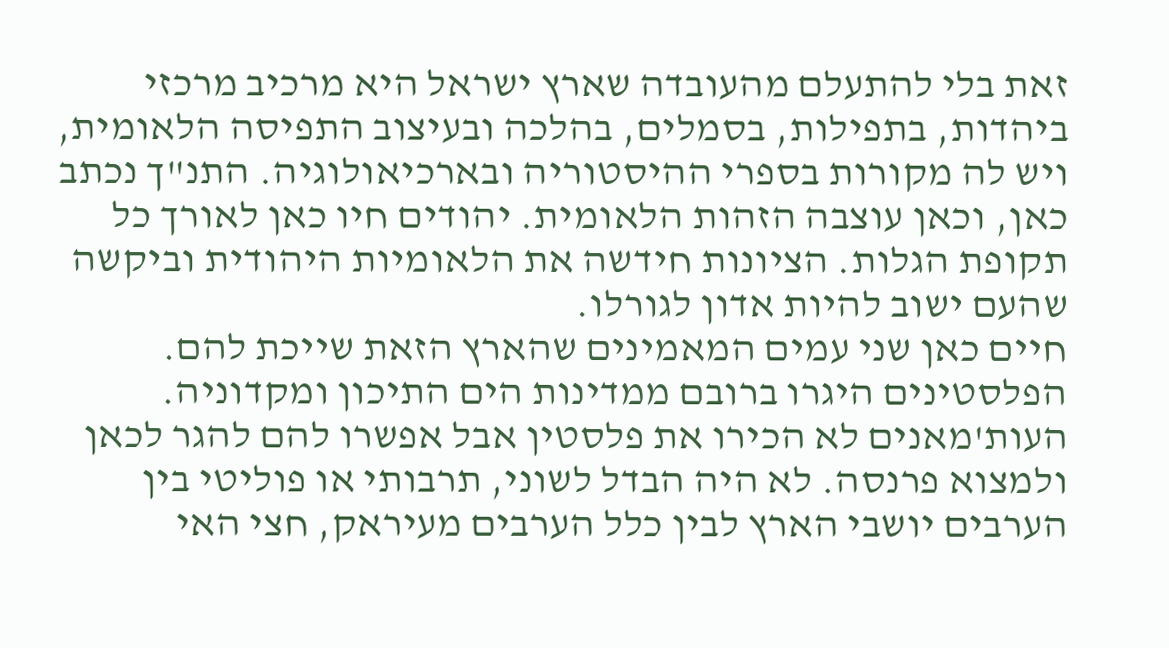זאת בלי להתעלם מהעובדה שארץ ישראל היא מרכיב מרכזי ביהדות, בתפילות, בסמלים, בהלכה ובעיצוב התפיסה הלאומית, ויש לה מקורות בספרי ההיסטוריה ובארכיאולוגיה. התנ"ך נכתב כאן, וכאן עוצבה הזהות הלאומית. יהודים חיו כאן לאורך כל תקופת הגלות. הציונות חידשה את הלאומיות היהודית וביקשה שהעם ישוב להיות אדון לגורלו.
חיים כאן שני עמים המאמינים שהארץ הזאת שייכת להם. הפלסטינים היגרו ברובם ממדינות הים התיכון ומקדוניה. העות'מאנים לא הכירו את פלסטין אבל אפשרו להם להגר לכאן ולמצוא פרנסה. לא היה הבדל לשוני, תרבותי או פוליטי בין הערבים יושבי הארץ לבין כלל הערבים מעיראק, חצי האי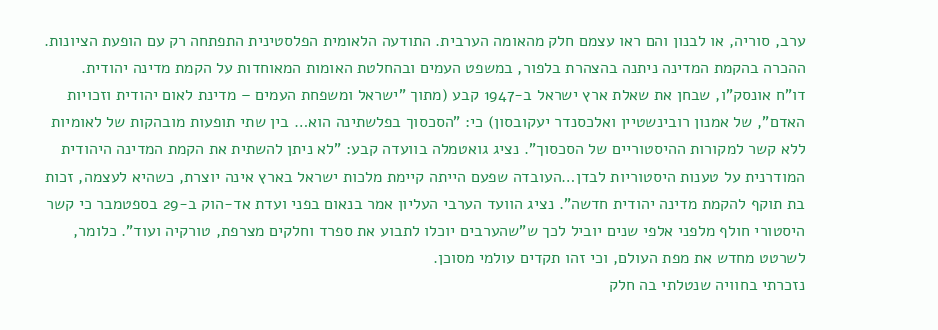ערב, סוריה, או לבנון והם ראו עצמם חלק מהאומה הערבית. התודעה הלאומית הפלסטינית התפתחה רק עם הופעת הציונות. ההכרה בהקמת המדינה ניתנה בהצהרת בלפור, במשפט העמים ובהחלטת האומות המאוחדות על הקמת מדינה יהודית.
דו"ח אונסק"ו, שבחן את שאלת ארץ ישראל ב-1947 קבע (מתוך "ישראל ומשפחת העמים – מדינת לאום יהודית וזכויות האדם", של אמנון רובינשטיין ואלכסנדר יעקובסון) כי: "הסכסוך בפלשתינה הוא… בין שתי תופעות מובהקות של לאומיות ללא קשר למקורות ההיסטוריים של הסכסוך". נציג גואטמלה בוועדה קבע: "לא ניתן להשתית את הקמת המדינה היהודית המודרנית על טענות היסטוריות לבדן…העובדה שפעם הייתה קיימת מלכות ישראל בארץ אינה יוצרת, כשהיא לעצמה, זכות בת תוקף להקמת מדינה יהודית חדשה". נציג הוועד הערבי העליון אמר בנאום בפני ועדת אד-הוק ב-29 בספטמבר כי קשר היסטורי חולף מלפני אלפי שנים יוביל לכך ש"שהערבים יוכלו לתבוע את ספרד וחלקים מצרפת, טורקיה ועוד". כלומר, לשרטט מחדש את מפת העולם, וכי זהו תקדים עולמי מסוכן.
נזכרתי בחוויה שנטלתי בה חלק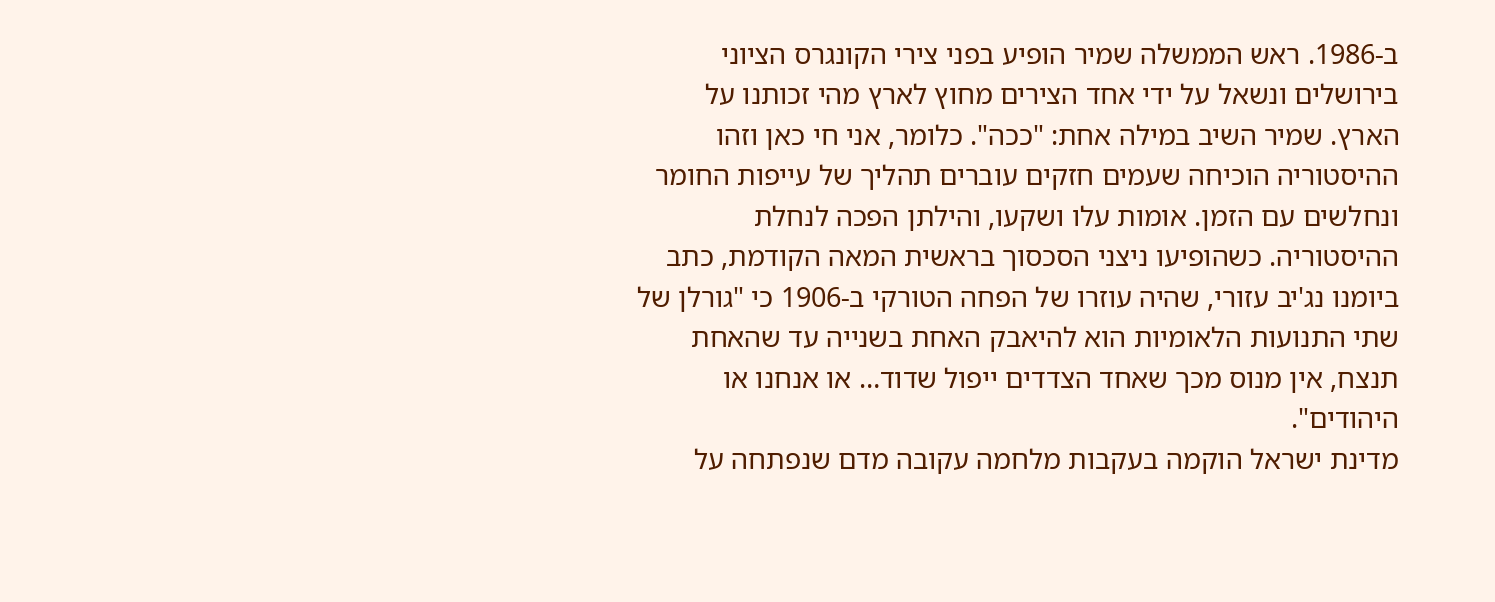ב-1986. ראש הממשלה שמיר הופיע בפני צירי הקונגרס הציוני בירושלים ונשאל על ידי אחד הצירים מחוץ לארץ מהי זכותנו על הארץ. שמיר השיב במילה אחת: "ככה". כלומר, אני חי כאן וזהו
ההיסטוריה הוכיחה שעמים חזקים עוברים תהליך של עייפות החומר ונחלשים עם הזמן. אומות עלו ושקעו, והילתן הפכה לנחלת ההיסטוריה. כשהופיעו ניצני הסכסוך בראשית המאה הקודמת, כתב ביומנו נג'יב עזורי, שהיה עוזרו של הפחה הטורקי ב-1906 כי "גורלן של שתי התנועות הלאומיות הוא להיאבק האחת בשנייה עד שהאחת תנצח, אין מנוס מכך שאחד הצדדים ייפול שדוד… או אנחנו או היהודים".
מדינת ישראל הוקמה בעקבות מלחמה עקובה מדם שנפתחה על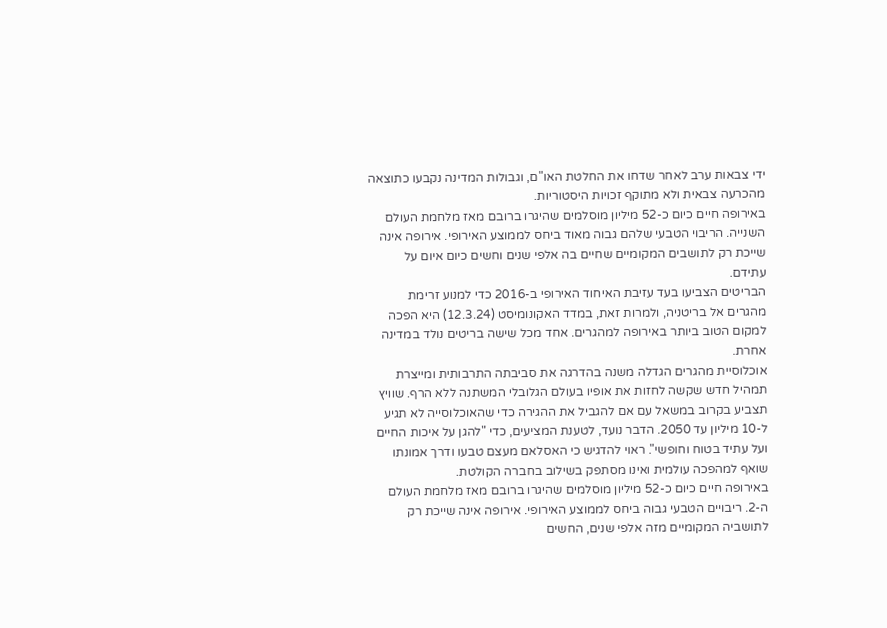ידי צבאות ערב לאחר שדחו את החלטת האו"ם, וגבולות המדינה נקבעו כתוצאה מהכרעה צבאית ולא מתוקף זכויות היסטוריות.
באירופה חיים כיום כ-52 מיליון מוסלמים שהיגרו ברובם מאז מלחמת העולם השנייה. הריבוי הטבעי שלהם גבוה מאוד ביחס לממוצע האירופי. אירופה אינה שייכת רק לתושבים המקומיים שחיים בה אלפי שנים וחשים כיום איום על עתידם.
הבריטים הצביעו בעד עזיבת האיחוד האירופי ב-2016 כדי למנוע זרימת מהגרים אל בריטניה, ולמרות זאת, במדד האקונומיסט (12.3.24) היא הפכה למקום הטוב ביותר באירופה למהגרים. אחד מכל שישה בריטים נולד במדינה אחרת.
אוכלוסיית מהגרים הגדלה משנה בהדרגה את סביבתה התרבותית ומייצרת תמהיל חדש שקשה לחזות את אופיו בעולם הגלובלי המשתנה ללא הרף. שוויץ תצביע בקרוב במשאל עם אם להגביל את ההגירה כדי שהאוכלוסייה לא תגיע ל-10 מיליון עד 2050. הדבר נועד, לטענת המציעים, כדי "להגן על איכות החיים ועל עתיד בטוח וחופשי". ראוי להדגיש כי האסלאם מעצם טבעו ודרך אמונתו שואף למהפכה עולמית ואינו מסתפק בשילוב בחברה הקולטת.
באירופה חיים כיום כ-52 מיליון מוסלמים שהיגרו ברובם מאז מלחמת העולם ה-2. ריבויים הטבעי גבוה ביחס לממוצע האירופי. אירופה אינה שייכת רק לתושביה המקומיים מזה אלפי שנים, החשים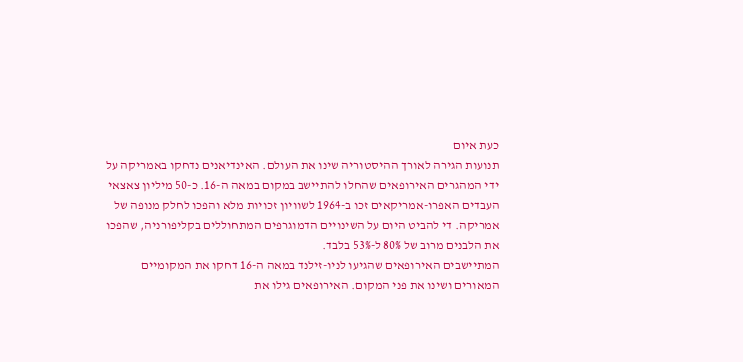כעת איום
תנועות הגירה לאורך ההיסטוריה שינו את העולם. האינדיאנים נדחקו באמריקה על ידי המהגרים האירופאים שהחלו להתיישב במקום במאה ה-16. כ-50 מיליון צאצאי העבדים האפרו-אמריקאים זכו ב-1964 לשוויון זכויות מלא והפכו לחלק מנופה של אמריקה. די להביט היום על השינויים הדמוגרפים המתחוללים בקליפורניה, שהפכו את הלבנים מרוב של 80% ל-53% בלבד.
המתיישבים האירופאים שהגיעו לניו-זילנד במאה ה-16 דחקו את המקומיים המאורים ושינו את פני המקום. האירופאים גילו את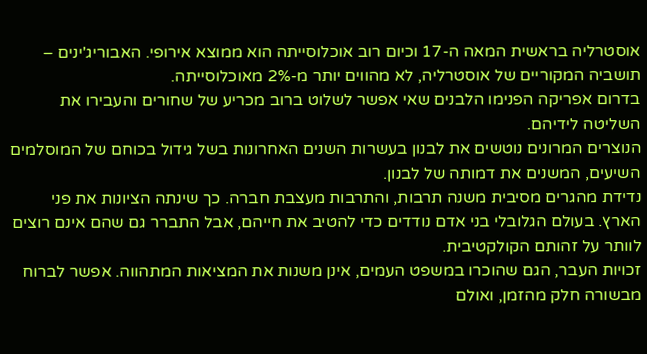אוסטרליה בראשית המאה ה-17 וכיום רוב אוכלוסייתה הוא ממוצא אירופי. האבוריג'ינים – תושביה המקוריים של אוסטרליה, לא מהווים יותר מ-2% מאוכלוסייתה.
בדרום אפריקה הפנימו הלבנים שאי אפשר לשלוט ברוב מכריע של שחורים והעבירו את השליטה לידיהם.
הנוצרים המרונים נוטשים את לבנון בעשרות השנים האחרונות בשל גידול בכוחם של המוסלמים השיעים, המשנים את דמותה של לבנון.
נדידת מהגרים מסיבית משנה תרבות, והתרבות מעצבת חברה. כך שינתה הציונות את פני הארץ. בעולם הגלובלי בני אדם נודדים כדי להטיב את חייהם, אבל התברר גם שהם אינם רוצים לוותר על זהותם הקולקטיבית.
זכויות העבר, הגם שהוכרו במשפט העמים, אינן משנות את המציאות המתהווה. אפשר לברוח מבשורה חלק מהזמן, ואולם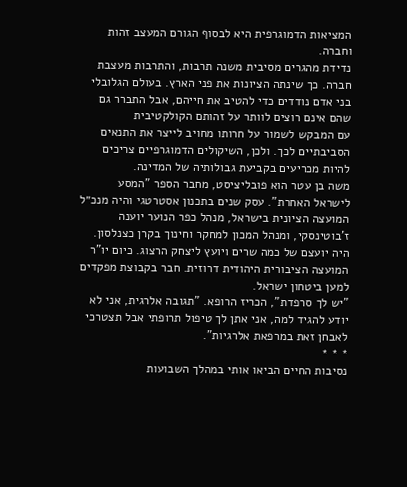המציאות הדמוגרפית היא לבסוף הגורם המעצב זהות וחברה.
נדידת מהגרים מסיבית משנה תרבות, והתרבות מעצבת חברה. כך שינתה הציונות את פני הארץ. בעולם הגלובלי בני אדם נודדים כדי להטיב את חייהם, אבל התברר גם שהם אינם רוצים לוותר על זהותם הקולקטיבית
עם המבקש לשמור על חרותו מחויב לייצר את התנאים הסביבתיים לכך. ולכן, השיקולים הדמוגרפיים צריכים להיות מכריעים בקביעת גבולותיה של המדינה.
משה בן עטר הוא פובליציסט, מחבר הספר "המסע לישראל האחרת". עסק שנים בתכנון אסטרטגי והיה מנכ״ל המועצה הציונית בישראל, מנהל כפר הנוער יוענה ז'בוטינסקי, ומנהל המכון למחקר וחינוך בקרן כצנלסון. היה יועצם של כמה שרים ויועץ ליצחק הרצוג. כיום יו"ר המועצה הציבורית היהודית דרוזית. חבר בקבוצת מפקדים למען ביטחון ישראל.
"יש לך סרפדת", הכריז הרופא. "תגובה אלרגית, אני לא יודע להגיד למה, אני אתן לך טיפול תרופתי אבל תצטרכי לאבחן זאת במרפאת אלרגיות".
* * *
נסיבות החיים הביאו אותי במהלך השבועות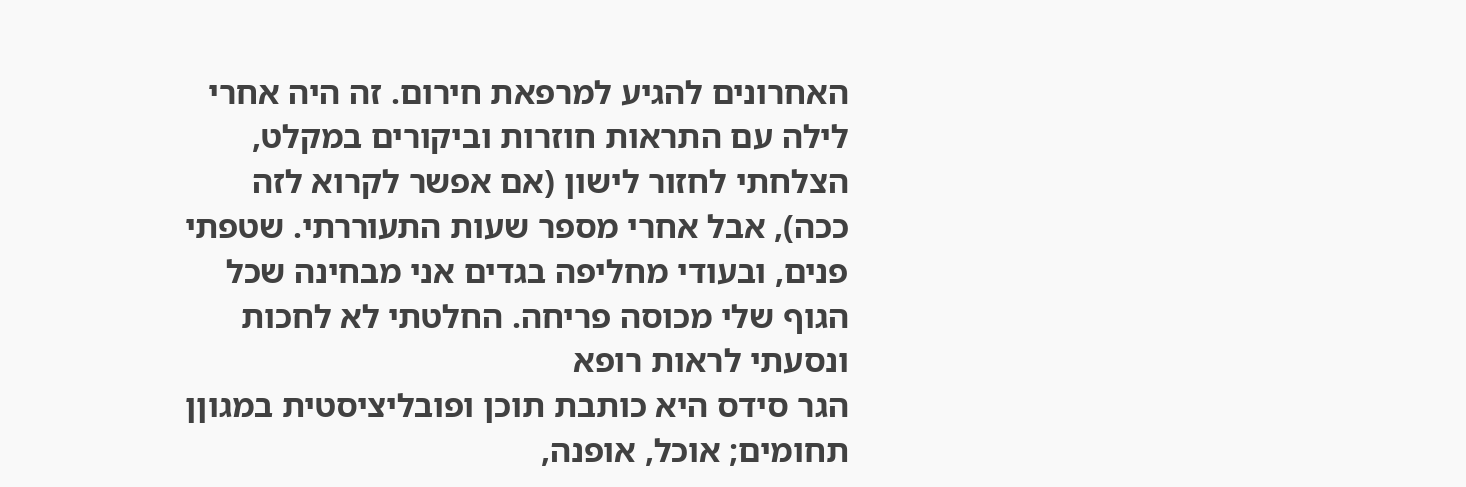האחרונים להגיע למרפאת חירום. זה היה אחרי לילה עם התראות חוזרות וביקורים במקלט, הצלחתי לחזור לישון (אם אפשר לקרוא לזה ככה), אבל אחרי מספר שעות התעוררתי. שטפתי פנים, ובעודי מחליפה בגדים אני מבחינה שכל הגוף שלי מכוסה פריחה. החלטתי לא לחכות ונסעתי לראות רופא
הגר סידס היא כותבת תוכן ופובליציסטית במגוןן תחומים; אוכל, אופנה,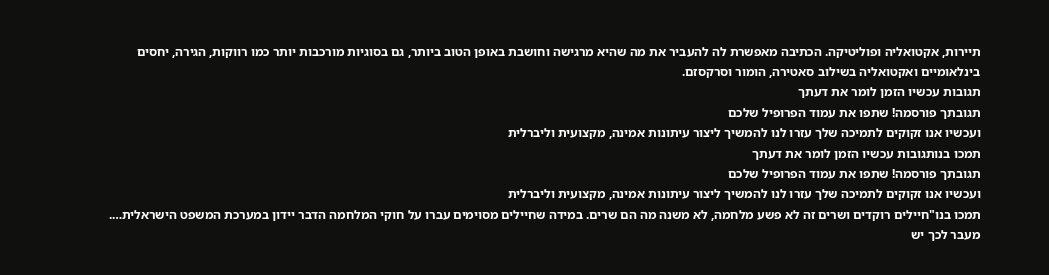תיירות, אקטואליה ופוליטיקה. הכתיבה מאפשרת לה להעביר את מה שהיא מרגישה וחושבת באופן הטוב ביותר, גם בסוגיות מורכבות יותר כמו רווקות, הגירה, יחסים בינלאומיים ואקטואליה בשילוב סאטירה, הומור וסרקסזם.
תגובות עכשיו הזמן לומר את דעתך
תגובתך פורסמה! שתפו את עמוד הפרופיל שלכם
ועכשיו אנו זקוקים לתמיכה שלך עזרו לנו להמשיך ליצור עיתונות אמינה, מקצועית וליברלית
תמכו בנותגובות עכשיו הזמן לומר את דעתך
תגובתך פורסמה! שתפו את עמוד הפרופיל שלכם
ועכשיו אנו זקוקים לתמיכה שלך עזרו לנו להמשיך ליצור עיתונות אמינה, מקצועית וליברלית
תמכו בנו"חיילים רוקדים ושרים זה לא פשע מלחמה, לא משנה מה הם שרים. במידה שחיילים מסוימים עברו על חוקי המלחמה הדבר יידון במערכת המשפט הישראלית…. מעבר לכך יש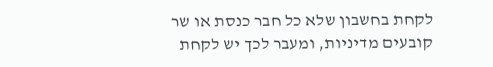לקחת בחשבון שלא כל חבר כנסת או שר קובעים מדיניות, ומעבר לכך יש לקחת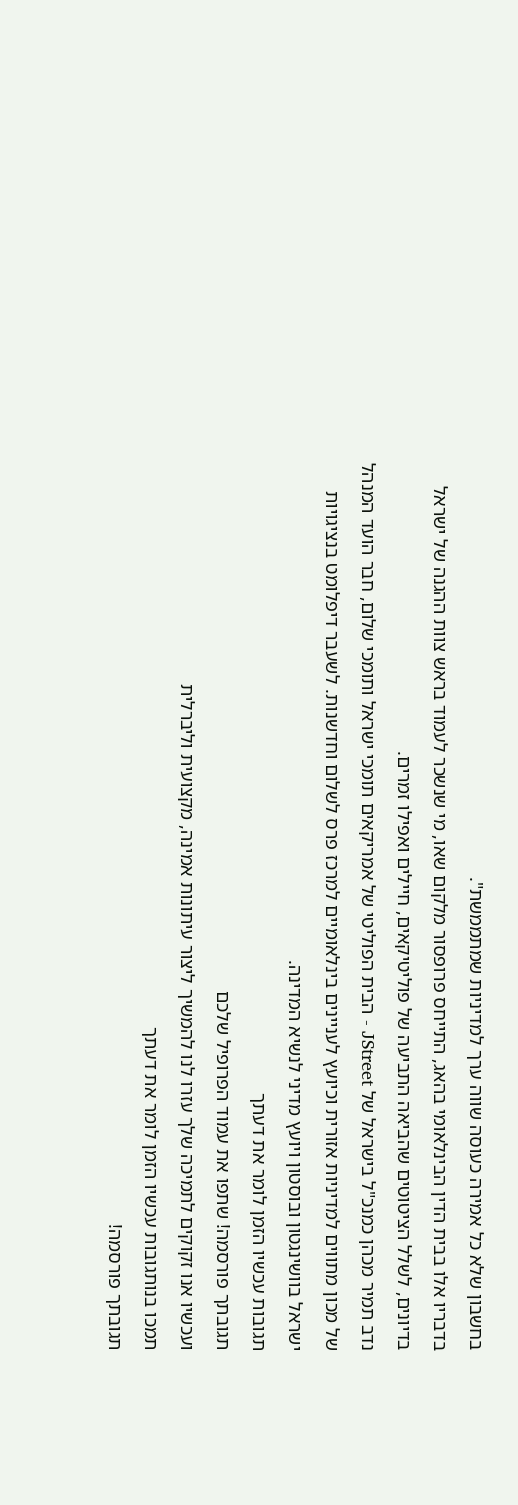בחשבון שלא כל אמירה כעוסה שווה ערך למדיניות שמתממשת".
בדבריו אלו בבית הדין הבינלאומי בהאג, התייחס פרופסור מלקום שאו, מי שנשכר לעמוד בראש צוות ההגנה של ישראל בדיונים, לשלל הציטוטים שהביאה התביעה של פוליטיקאים, חיילים ואפילו זמרים.
נדב תמיר מכהן כמנכ"ל בישראל של JStreet - הבית הפוליטי של אמריקאים תומכי ישראל ותומכי שלום, חבר הועד המנהל של מכון מתווים למדיניות אזורית וכיועץ לעניינים בינלאומיים למרכז פרס לשלום וחדשנות. לשעבר דיפלומט בנציגויות ישראל בוושינגטון ובוסטון ויועץ מדיני לנשיא המדינה.
תגובות עכשיו הזמן לומר את דעתך
תגובתך פורסמה! שתפו את עמוד הפרופיל שלכם
ועכשיו אנו זקוקים לתמיכה שלך עזרו לנו להמשיך ליצור עיתונות אמינה, מקצועית וליברלית
תמכו בנותגובות עכשיו הזמן לומר את דעתך
תגובתך פורסמה!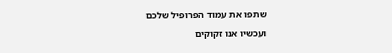שתפו את עמוד הפרופיל שלכם
ועכשיו אנו זקוקים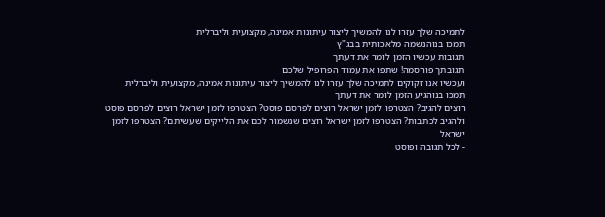לתמיכה שלך עזרו לנו להמשיך ליצור עיתונות אמינה, מקצועית וליברלית
תמכו בנוהנשמה מלאכותית בבג"ץ
תגובות עכשיו הזמן לומר את דעתך
תגובתך פורסמה! שתפו את עמוד הפרופיל שלכם
ועכשיו אנו זקוקים לתמיכה שלך עזרו לנו להמשיך ליצור עיתונות אמינה, מקצועית וליברלית
תמכו בנוהגיע הזמן לומר את דעתך
רוצים להגיב? הצטרפו לזמן ישראל רוצים לפרסם פוסט? הצטרפו לזמן ישראל רוצים לפרסם פוסט ולהגיב לכתבות? הצטרפו לזמן ישראל רוצים שנשמור לכם את הלייקים שעשיתם? הצטרפו לזמן ישראל
- לכל תגובה ופוסט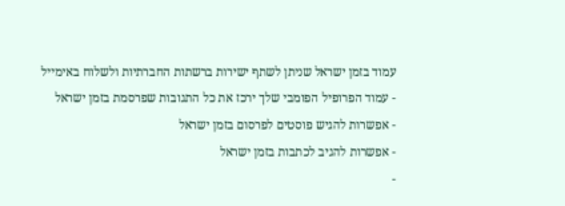עמוד בזמן ישראל שניתן לשתף ישירות ברשתות החברתיות ולשלוח באימייל
- עמוד הפרופיל הפומבי שלך ירכז את כל התגובות שפרסמת בזמן ישראל
- אפשרות להגיש פוסטים לפרסום בזמן ישראל
- אפשרות להגיב לכתבות בזמן ישראל
-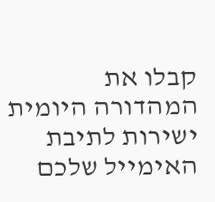קבלו את המהדורה היומית ישירות לתיבת האימייל שלכם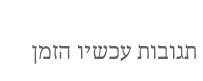תגובות עכשיו הזמן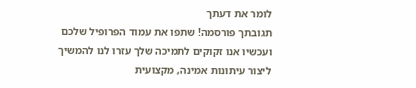לומר את דעתך
תגובתך פורסמה! שתפו את עמוד הפרופיל שלכם
ועכשיו אנו זקוקים לתמיכה שלך עזרו לנו להמשיך ליצור עיתונות אמינה, מקצועית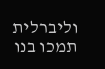וליברלית
תמכו בנו